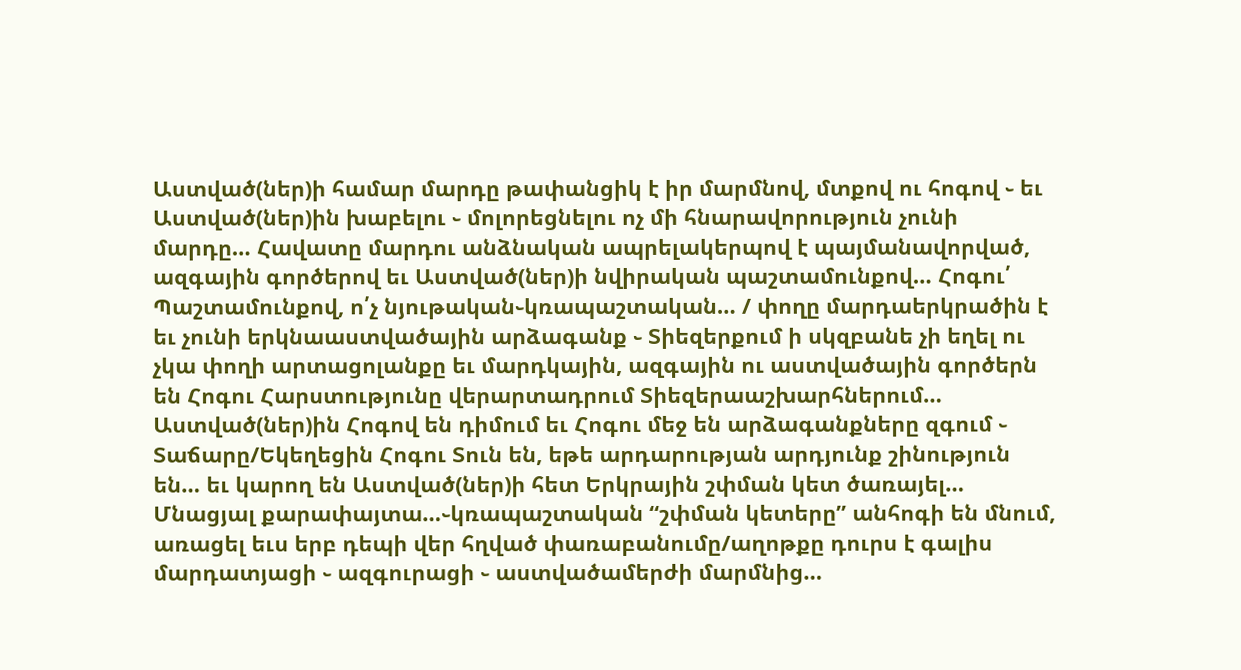Աստված(ներ)ի համար մարդը թափանցիկ է իր մարմնով, մտքով ու հոգով ֊ եւ Աստված(ներ)ին խաբելու ֊ մոլորեցնելու ոչ մի հնարավորություն չունի մարդը… Հավատը մարդու անձնական ապրելակերպով է պայմանավորված, ազգային գործերով եւ Աստված(ներ)ի նվիրական պաշտամունքով… Հոգու՛ Պաշտամունքով, ո՛չ նյութական֊կռապաշտական… / փողը մարդաերկրածին է եւ չունի երկնաաստվածային արձագանք ֊ Տիեզերքում ի սկզբանե չի եղել ու չկա փողի արտացոլանքը եւ մարդկային, ազգային ու աստվածային գործերն են Հոգու Հարստությունը վերարտադրում Տիեզերաաշխարհներում… Աստված(ներ)ին Հոգով են դիմում եւ Հոգու մեջ են արձագանքները զգում ֊ Տաճարը/Եկեղեցին Հոգու Տուն են, եթե արդարության արդյունք շինություն են… եւ կարող են Աստված(ներ)ի հետ Երկրային շփման կետ ծառայել… Մնացյալ քարափայտա…֊կռապաշտական “շփման կետերը” անհոգի են մնում, առացել եւս երբ դեպի վեր հղված փառաբանումը/աղոթքը դուրս է գալիս մարդատյացի ֊ ազգուրացի ֊ աստվածամերժի մարմնից…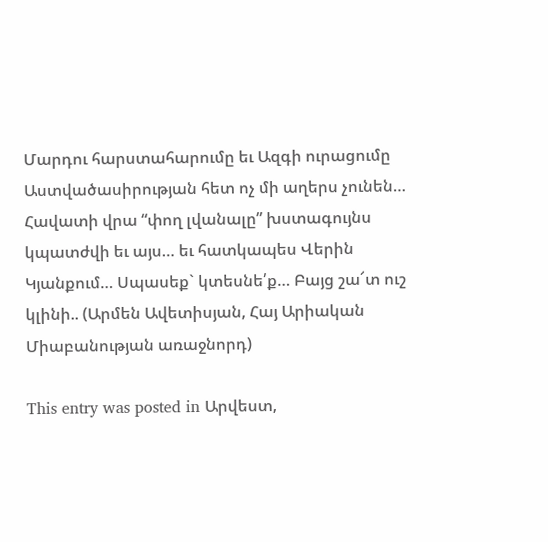Մարդու հարստահարումը եւ Ազգի ուրացումը Աստվածասիրության հետ ոչ մի աղերս չունեն… Հավատի վրա “փող լվանալը” խստագույնս կպատժվի եւ այս… եւ հատկապես Վերին Կյանքում… Սպասեք` կտեսնե՛ք… Բայց շա՜տ ուշ կլինի.. (Արմեն Ավետիսյան, Հայ Արիական Միաբանության առաջնորդ)

This entry was posted in Արվեստ,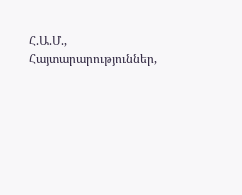Հ.Ա.Մ., Հայտարարություններ,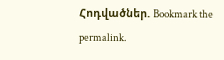Հոդվածներ. Bookmark the permalink.